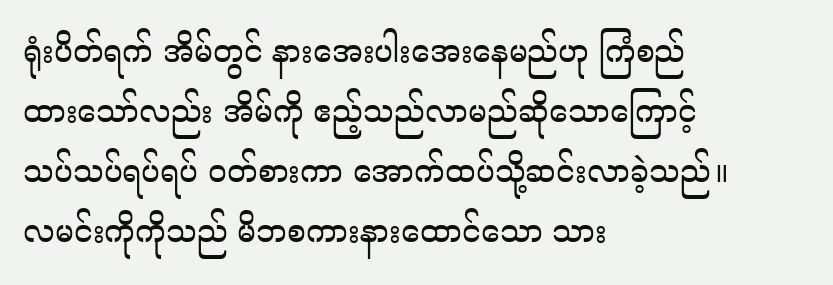ရုံးပိတ်ရက် အိမ်တွင် နားအေးပါးအေးနေမည်ဟု ကြံစည်ထားသော်လည်း အိမ်ကို ဧည့်သည်လာမည်ဆိုသောကြောင့် သပ်သပ်ရပ်ရပ် ဝတ်စားကာ အောက်ထပ်သို့ဆင်းလာခဲ့သည်။
လမင်းကိုကိုသည် မိဘစကားနားထောင်သော သား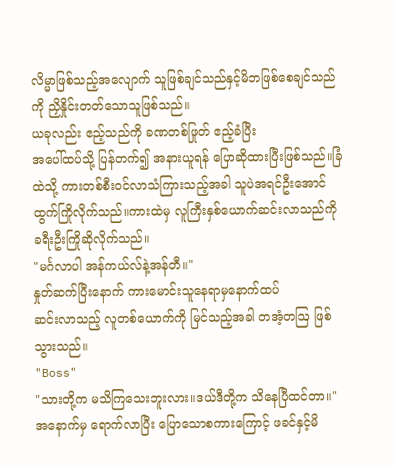လိမ္မာဖြစ်သည့်အလျောက် သူဖြစ်ချင်သည်နှင့်မိဘဖြစ်စေချင်သည်ကို ညှိနှိုင်းတတ်သောသူဖြစ်သည်။
ယခုလည်း ဧည့်သည်ကို ခဏတစ်ဖြုတ် ဧည့်ခံပြီး
အပေါ်ထပ်သို့ ပြန်တက်၍ အနားယူရန် ပြောဆိုထားပြီးဖြစ်သည်။ခြံထဲသို့ ကားတစ်စီးဝင်လာသံကြားသည့်အခါ သူပဲအရင်ဦးအောင် ထွက်ကြိုလိုက်သည်။ကားထဲမှ လူကြီးနှစ်ယောက်ဆင်းလာသည်ကို ခရီးဦးကြိုဆိုလိုက်သည်။
"မင်္ဂလာပါ အန်ကယ်လ်နဲ့အန်တီ။"
နှုတ်ဆက်ပြီးနောက် ကားမောင်းသူနေရာမှနောက်ထပ်
ဆင်းလာသည့် လူတစ်ယောက်ကို မြင်သည့်အခါ တအံ့တဩ ဖြစ်သွားသည်။
"Boss"
"သားတို့က မသိကြသေးဘူးလား။ဒယ်ဒီတို့က သိနေပြီထင်တာ။"
အနောက်မှ ရောက်လာပြီး ပြောသောစကားကြောင့် ဖခင်နှင့်မိ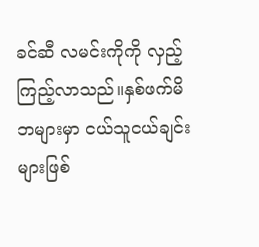ခင်ဆီ လမင်းကိုကို လှည့်ကြည့်လာသည်။နှစ်ဖက်မိဘများမှာ ငယ်သူငယ်ချင်းများဖြစ်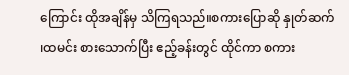ကြောင်း ထိုအချိန်မှ သိကြရသည်။စကားပြောဆို နှုတ်ဆက် ၊ထမင်း စားသောက်ပြီး ဧည့်ခန်းတွင် ထိုင်ကာ စကား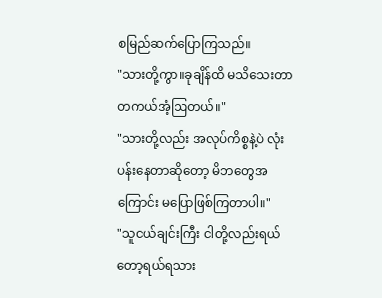စမြည်ဆက်ပြောကြသည်။
"သားတို့ကွာ။ခုချိန်ထိ မသိသေးတာ တကယ်အံ့ဩတယ်။"
"သားတို့လည်း အလုပ်ကိစ္စနဲ့ပဲ လုံးပန်းနေတာဆိုတော့ မိဘတွေအကြောင်း မပြောဖြစ်ကြတာပါ။"
"သူငယ်ချင်းကြီး ငါတို့လည်းရယ်တော့ရယ်ရသား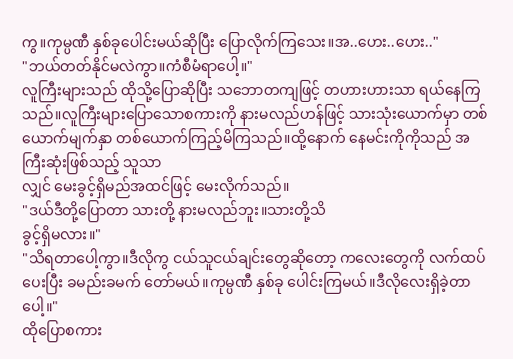ကွ။ကုမ္ပဏီ နှစ်ခုပေါင်းမယ်ဆိုပြီး ပြောလိုက်ကြသေး။အ..ဟေး..ဟေး.."
"ဘယ်တတ်နိုင်မလဲကွာ။ကံစီမံရာပေါ့။"
လူကြီးများသည် ထိုသို့ပြောဆိုပြီး သဘောတကျဖြင့် တဟားဟားသာ ရယ်နေကြသည်။လူကြီးများပြောသောစကားကို နားမလည်ဟန်ဖြင့် သားသုံးယောက်မှာ တစ်ယောက်မျက်နှာ တစ်ယောက်ကြည့်မိကြသည်။ထို့နောက် နေမင်းကိုကိုသည် အကြီးဆုံးဖြစ်သည့် သူသာ
လျှင် မေးခွင့်ရှိမည်အထင်ဖြင့် မေးလိုက်သည်။
"ဒယ်ဒီတို့ပြောတာ သားတို့ နားမလည်ဘူး။သားတို့သိ
ခွင့်ရှိမလား။"
"သိရတာပေါ့ကွာ။ဒီလိုကွ ငယ်သူငယ်ချင်းတွေဆိုတော့ ကလေးတွေကို လက်ထပ်ပေးပြီး ခမည်းခမက် တော်မယ်။ကုမ္ပဏီ နှစ်ခု ပေါင်းကြမယ်။ဒီလိုလေးရှိခဲ့တာပေါ့။"
ထိုပြောစကား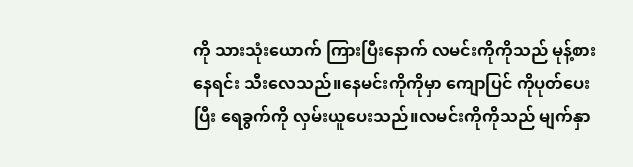ကို သားသုံးယောက် ကြားပြီးနောက် လမင်းကိုကိုသည် မုန့်စားနေရင်း သီးလေသည်။နေမင်းကိုကိုမှာ ကျောပြင် ကိုပုတ်ပေးပြီး ရေခွက်ကို လှမ်းယူပေးသည်။လမင်းကိုကိုသည် မျက်နှာ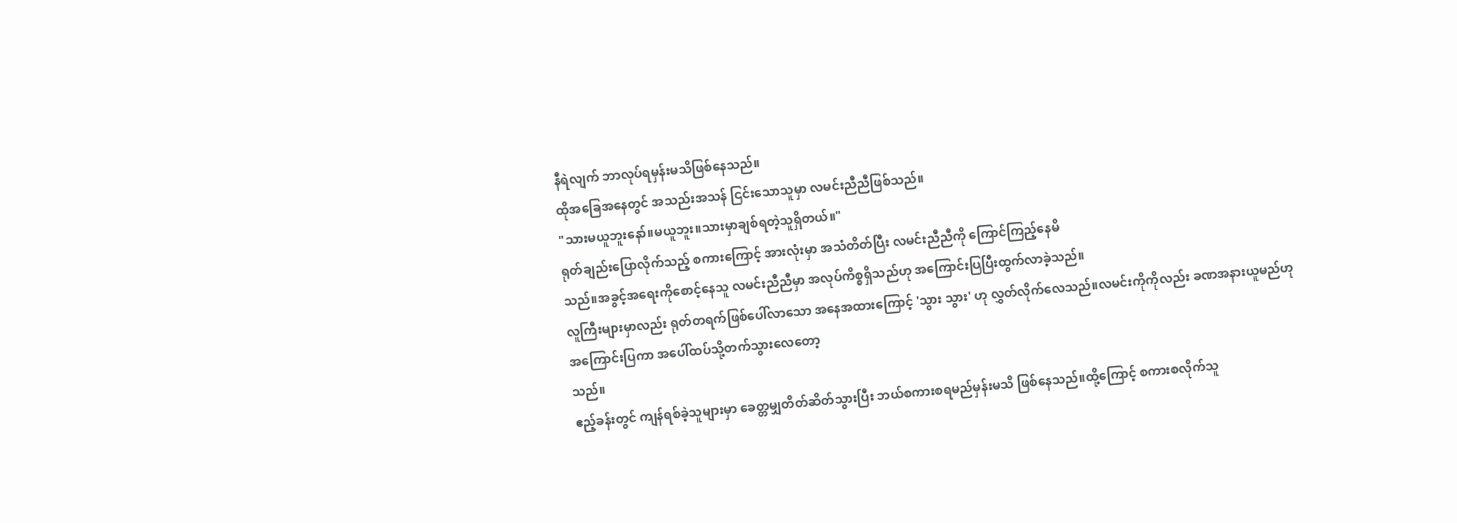နီရဲလျက် ဘာလုပ်ရမှန်းမသိဖြစ်နေသည်။
ထိုအခြေအနေတွင် အသည်းအသန် ငြင်းသောသူမှာ လမင်းညီညီဖြစ်သည်။
"သားမယူဘူးနော်။မယူဘူး။သားမှာချစ်ရတဲ့သူရှိတယ်။"
ရုတ်ချည်းပြောလိုက်သည့် စကားကြောင့် အားလုံးမှာ အသံတိတ်ပြီး လမင်းညီညီကို ကြောင်ကြည့်နေမိ
သည်။အခွင့်အရေးကိုစောင့်နေသူ လမင်းညီညီမှာ အလုပ်ကိစ္စရှိသည်ဟု အကြောင်းပြပြီးထွက်လာခဲ့သည်။
လူကြီးများမှာလည်း ရုတ်တရက်ဖြစ်ပေါ်လာသော အနေအထားကြောင့် 'သွား သွား' ဟု လွှတ်လိုက်လေသည်။လမင်းကိုကိုလည်း ခဏအနားယူမည်ဟု
အကြောင်းပြကာ အပေါ်ထပ်သို့တက်သွားလေတော့
သည်။
ဧည့်ခန်းတွင် ကျန်ရစ်ခဲ့သူများမှာ ခေတ္တမျှတိတ်ဆိတ်သွားပြီး ဘယ်စကားစရမည်မှန်းမသိ ဖြစ်နေသည်။ထို့ကြောင့် စကားစလိုက်သူ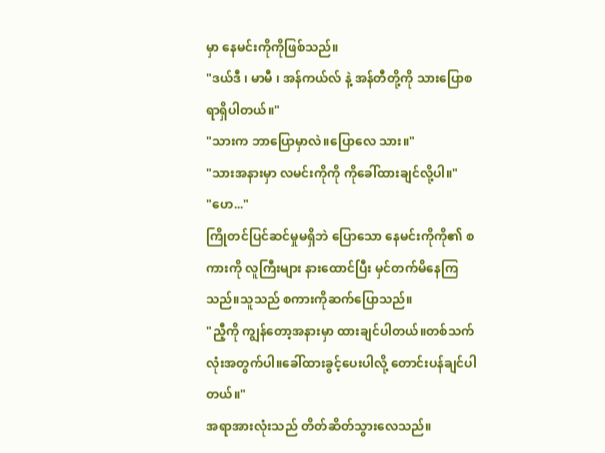မှာ နေမင်းကိုကိုဖြစ်သည်။
"ဒယ်ဒီ ၊ မာမီ ၊ အန်ကယ်လ် နဲ့ အန်တီတို့ကို သားပြောစရာရှိပါတယ်။"
"သားက ဘာပြောမှာလဲ။ပြောလေ သား။"
"သားအနားမှာ လမင်းကိုကို ကိုခေါ်ထားချင်လို့ပါ။"
"ဟေ..."
ကြိုတင်ပြင်ဆင်မှုမရှိဘဲ ပြောသော နေမင်းကိုကို၏ စကားကို လူကြီးများ နားထောင်ပြီး မှင်တက်မိနေကြသည်။သူသည် စကားကိုဆက်ပြောသည်။
"ညီ့ကို ကျွန်တော့အနားမှာ ထားချင်ပါတယ်။တစ်သက်လုံးအတွက်ပါ။ခေါ်ထားခွင့်ပေးပါလို့ တောင်းပန်ချင်ပါတယ်။"
အရာအားလုံးသည် တိတ်ဆိတ်သွားလေသည်။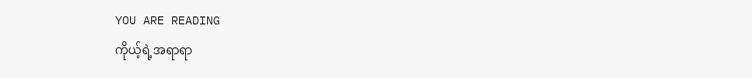YOU ARE READING
ကိုယ့်ရဲ့အရာရာ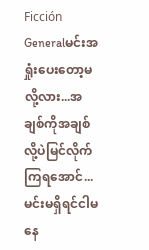Ficción Generalမင်းအရှုံးပေးတော့မလို့လား...အချစ်ကိုအချစ်လို့ပဲမြင်လိုက်ကြရအောင်...မင်းမရှိရင်ငါမနေ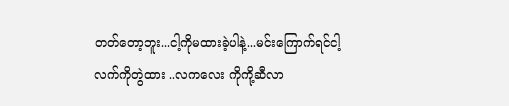တတ်တော့ဘူး...ငါ့ကိုမထားခဲ့ပါနဲ့...မင်းကြောက်ရင်ငါ့လက်ကိုတွဲထား ..လကလေး ကိုကို့ဆီလာ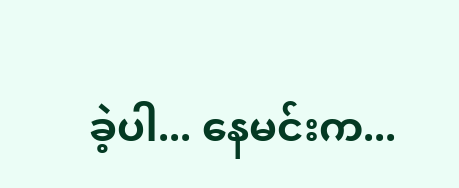ခဲ့ပါ... နေမင်းက...